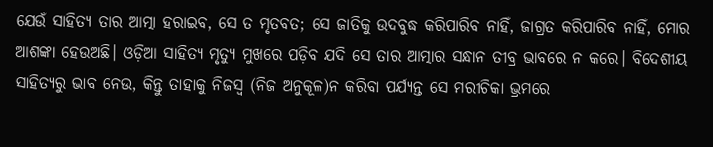ଯେଉଁ ସାହିତ୍ୟ ତାର ଆତ୍ମା ହରାଇବ, ସେ ତ ମୃତବତ; ସେ ଜାତିକୁ ଉଦବୁଦ୍ଧ କରିପାରିବ ନାହିଁ, ଜାଗ୍ରତ କରିପାରିବ ନାହିଁ, ମୋର ଆଶଙ୍କା ହେଉଅଛି। ଓଡ଼ିଆ ସାହିତ୍ୟ ମୃତ୍ୟୁ ମୁଖରେ ପଡ଼ିବ ଯଦି ସେ ତାର ଆତ୍ମାର ସନ୍ଧାନ ତୀବ୍ର ଭାବରେ ନ କରେ। ବିଦେଶୀୟ ସାହିତ୍ୟରୁ ଭାବ ନେଉ, କିନ୍ତୁ ତାହାକୁ ନିଜସ୍ୱ (ନିଜ ଅନୁକୂଳ)ନ କରିବା ପର୍ଯ୍ୟନ୍ତ ସେ ମରୀଚିକା ଭ୍ରମରେ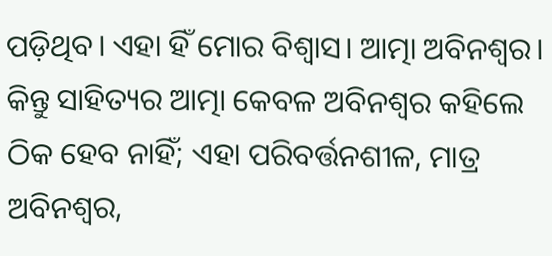ପଡ଼ିଥିବ। ଏହା ହିଁ ମୋର ବିଶ୍ୱାସ। ଆତ୍ମା ଅବିନଶ୍ୱର। କିନ୍ତୁ ସାହିତ୍ୟର ଆତ୍ମା କେବଳ ଅବିନଶ୍ୱର କହିଲେ ଠିକ ହେବ ନାହିଁ; ଏହା ପରିବର୍ତ୍ତନଶୀଳ, ମାତ୍ର ଅବିନଶ୍ୱର,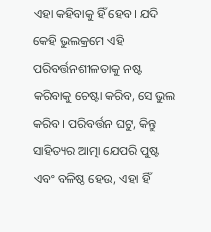ଏହା କହିବାକୁ ହିଁ ହେବ। ଯଦି କେହି ଭୁଲକ୍ରମେ ଏହି ପରିବର୍ତ୍ତନଶୀଳତାକୁ ନଷ୍ଟ କରିବାକୁ ଚେଷ୍ଟା କରିବ, ସେ ଭୁଲ କରିବ। ପରିବର୍ତ୍ତନ ଘଟୁ, କିନ୍ତୁ ସାହିତ୍ୟର ଆତ୍ମା ଯେପରି ପୁଷ୍ଟ ଏବଂ ବଳିଷ୍ଠ ହେଉ, ଏହା ହିଁ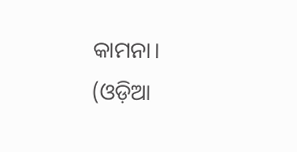କାମନା।
(ଓଡ଼ିଆ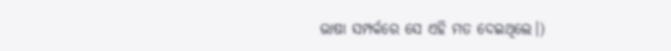ଭାଷା ସମ୍ପର୍କରେ ସେ ଏହି ମତ ଦେଇଥିଲେ।)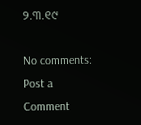୨.୩.୧୯

No comments:
Post a Comment